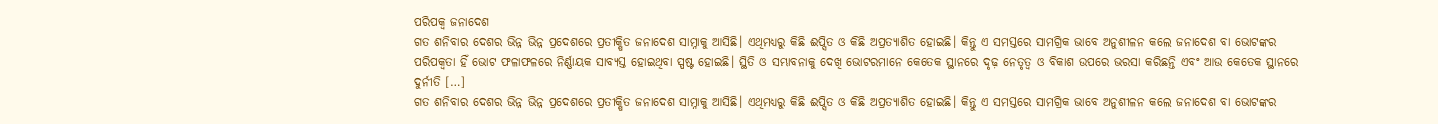ପରିପକ୍ଵ ଜନାଦେଶ
ଗତ ଶନିବାର ଦେଶର ଭିନ୍ନ ଭିନ୍ନ ପ୍ରଦେଶରେ ପ୍ରତୀକ୍ଷିତ ଜନାଦେଶ ସାମ୍ନାକୁ ଆସିଛି। ଏଥିମଧ୍ୟରୁ କିଛି ଈପ୍ସିତ ଓ କିଛି ଅପ୍ରତ୍ୟାଶିତ ହୋଇଛି। କିନ୍ତୁ ଏ ସମସ୍ତରେ ସାମଗ୍ରିକ ଭାବେ ଅନୁଶୀଳନ କଲେ ଜନାଦେଶ ବା ଭୋଟଙ୍କର ପରିପକ୍ୱତା ହିଁ ଭୋଟ ଫଳାଫଳରେ ନିର୍ଣ୍ଣାୟକ ସାବ୍ୟସ୍ତ ହୋଇଥିବା ସ୍ପଷ୍ଟ ହୋଇଛି। ସ୍ଥିତି ଓ ସମ୍ଭାବନାକୁ ଦେଖି ଭୋଟରମାନେ କେତେକ ସ୍ଥାନରେ ଦୃଢ଼ ନେତୃତ୍ୱ ଓ ବିକାଶ ଉପରେ ଭରସା କରିଛନ୍ତି ଏବଂ ଆଉ କେତେକ ସ୍ଥାନରେ ଦୁର୍ନୀତି […]
ଗତ ଶନିବାର ଦେଶର ଭିନ୍ନ ଭିନ୍ନ ପ୍ରଦେଶରେ ପ୍ରତୀକ୍ଷିତ ଜନାଦେଶ ସାମ୍ନାକୁ ଆସିଛି। ଏଥିମଧ୍ୟରୁ କିଛି ଈପ୍ସିତ ଓ କିଛି ଅପ୍ରତ୍ୟାଶିତ ହୋଇଛି। କିନ୍ତୁ ଏ ସମସ୍ତରେ ସାମଗ୍ରିକ ଭାବେ ଅନୁଶୀଳନ କଲେ ଜନାଦେଶ ବା ଭୋଟଙ୍କର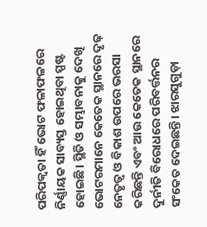ପରିପକ୍ୱତା ହିଁ ଭୋଟ ଫଳାଫଳରେ ନିର୍ଣ୍ଣାୟକ ସାବ୍ୟସ୍ତ ହୋଇଥିବା ସ୍ପଷ୍ଟ ହୋଇଛି। ସ୍ଥିତି ଓ ସମ୍ଭାବନାକୁ ଦେଖି ଭୋଟରମାନେ କେତେକ ସ୍ଥାନରେ ଦୃଢ଼ ନେତୃତ୍ୱ ଓ ବିକାଶ ଉପରେ ଭରସା କରିଛନ୍ତି ଏବଂ ଆଉ କେତେକ ସ୍ଥାନରେ ଦୁର୍ନୀତି ବିରୋଧରେ ପରିବର୍ତ୍ତନର ସଂକେତ ଦେଇଛନ୍ତି। ଝାରସୁଗୁଡ଼ା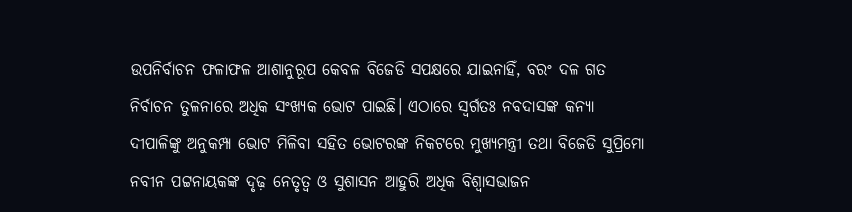ଉପନିର୍ବାଚନ ଫଳାଫଳ ଆଶାନୁରୂପ କେବଳ ବିଜେଡି ସପକ୍ଷରେ ଯାଇନାହିଁ, ବରଂ ଦଳ ଗତ ନିର୍ବାଚନ ତୁଳନାରେ ଅଧିକ ସଂଖ୍ୟକ ଭୋଟ ପାଇଛି। ଏଠାରେ ସ୍ୱର୍ଗତଃ ନବଦାସଙ୍କ କନ୍ୟା ଦୀପାଳିଙ୍କୁ ଅନୁକମ୍ପା ଭୋଟ ମିଳିବା ସହିତ ଭୋଟରଙ୍କ ନିକଟରେ ମୁଖ୍ୟମନ୍ତ୍ରୀ ତଥା ବିଜେଡି ସୁପ୍ରିମୋ ନବୀନ ପଟ୍ଟନାୟକଙ୍କ ଦୃଢ଼ ନେତୃତ୍ୱ ଓ ସୁଶାସନ ଆହୁରି ଅଧିକ ବିଶ୍ୱାସଭାଜନ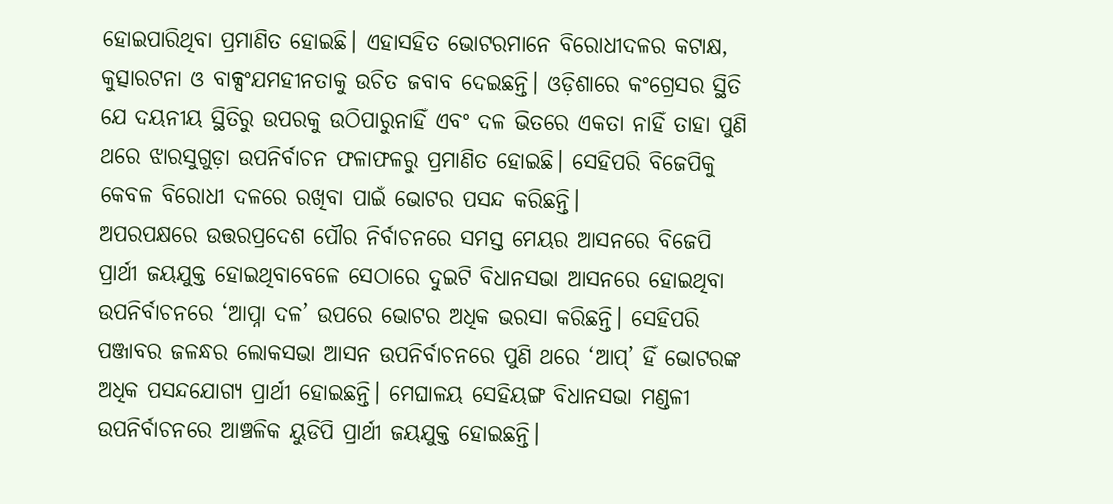ହୋଇପାରିଥିବା ପ୍ରମାଣିତ ହୋଇଛି। ଏହାସହିତ ଭୋଟରମାନେ ବିରୋଧୀଦଳର କଟାକ୍ଷ, କୁତ୍ସାରଟନା ଓ ବାକ୍ସଂଯମହୀନତାକୁ ଉଚିତ ଜବାବ ଦେଇଛନ୍ତି। ଓଡ଼ିଶାରେ କଂଗ୍ରେସର ସ୍ଥିତି ଯେ ଦୟନୀୟ ସ୍ଥିତିରୁ ଉପରକୁ ଉଠିପାରୁନାହିଁ ଏବଂ ଦଳ ଭିତରେ ଏକତା ନାହିଁ ତାହା ପୁଣି ଥରେ ଝାରସୁଗୁଡ଼ା ଉପନିର୍ବାଚନ ଫଳାଫଳରୁ ପ୍ରମାଣିତ ହୋଇଛି। ସେହିପରି ବିଜେପିକୁ କେବଳ ବିରୋଧୀ ଦଳରେ ରଖିବା ପାଇଁ ଭୋଟର ପସନ୍ଦ କରିଛନ୍ତି।
ଅପରପକ୍ଷରେ ଉତ୍ତରପ୍ରଦେଶ ପୌର ନିର୍ବାଚନରେ ସମସ୍ତ ମେୟର ଆସନରେ ବିଜେପି ପ୍ରାର୍ଥୀ ଜୟଯୁକ୍ତ ହୋଇଥିବାବେଳେ ସେଠାରେ ଦୁଇଟି ବିଧାନସଭା ଆସନରେ ହୋଇଥିବା ଉପନିର୍ବାଚନରେ ‘ଆପ୍ନା ଦଳ’ ଉପରେ ଭୋଟର ଅଧିକ ଭରସା କରିଛନ୍ତି। ସେହିପରି ପଞ୍ଜାବର ଜଳନ୍ଧର ଲୋକସଭା ଆସନ ଉପନିର୍ବାଚନରେ ପୁଣି ଥରେ ‘ଆପ୍’ ହିଁ ଭୋଟରଙ୍କ ଅଧିକ ପସନ୍ଦଯୋଗ୍ୟ ପ୍ରାର୍ଥୀ ହୋଇଛନ୍ତି। ମେଘାଳୟ ସେହିୟଙ୍ଗ ବିଧାନସଭା ମଣ୍ଡଳୀ ଉପନିର୍ବାଚନରେ ଆଞ୍ଚଳିକ ୟୁଡିପି ପ୍ରାର୍ଥୀ ଜୟଯୁକ୍ତ ହୋଇଛନ୍ତି।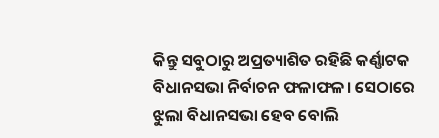କିନ୍ତୁ ସବୁଠାରୁ ଅପ୍ରତ୍ୟାଶିତ ରହିଛି କର୍ଣ୍ଣାଟକ ବିଧାନସଭା ନିର୍ବାଚନ ଫଳାଫଳ। ସେଠାରେ ଝୁଲା ବିଧାନସଭା ହେବ ବୋଲି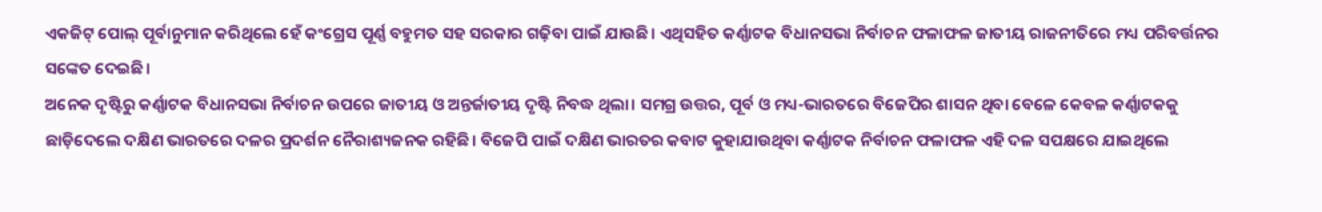ଏକଜିଟ୍ ପୋଲ୍ ପୂର୍ବାନୁମାନ କରିଥିଲେ ହେଁ କଂଗ୍ରେସ ପୂର୍ଣ୍ଣ ବହୁମତ ସହ ସରକାର ଗଢ଼ିବା ପାଇଁ ଯାଉଛି। ଏଥିସହିତ କର୍ଣ୍ଣାଟକ ବିଧାନସଭା ନିର୍ବାଚନ ଫଳାଫଳ ଜାତୀୟ ରାଜନୀତିରେ ମଧ୍ୟ ପରିବର୍ତ୍ତନର ସଙ୍କେତ ଦେଇଛି।
ଅନେକ ଦୃଷ୍ଟିରୁ କର୍ଣ୍ଣାଟକ ବିଧାନସଭା ନିର୍ବାଚନ ଉପରେ ଜାତୀୟ ଓ ଅନ୍ତର୍ଜାତୀୟ ଦୃଷ୍ଟି ନିବଦ୍ଧ ଥିଲା। ସମଗ୍ର ଉତ୍ତର, ପୂର୍ବ ଓ ମଧ୍ୟ-ଭାରତରେ ବିଜେପିର ଶାସନ ଥିବା ବେଳେ କେବଳ କର୍ଣ୍ଣାଟକକୁ ଛାଡ଼ିଦେଲେ ଦକ୍ଷିଣ ଭାରତରେ ଦଳର ପ୍ରଦର୍ଶନ ନୈରାଶ୍ୟଜନକ ରହିଛି। ବିଜେପି ପାଇଁ ଦକ୍ଷିଣ ଭାରତର କବାଟ କୁହାଯାଉଥିବା କର୍ଣ୍ଣାଟକ ନିର୍ବାଚନ ଫଳାଫଳ ଏହି ଦଳ ସପକ୍ଷରେ ଯାଇଥିଲେ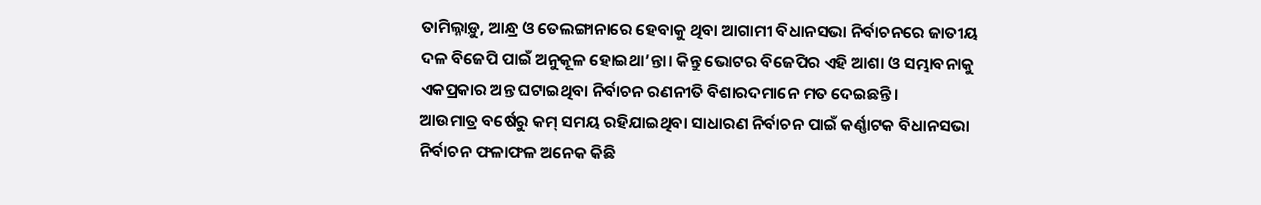ତାମିଲ୍ନାଡ଼ୁ, ଆନ୍ଧ୍ର ଓ ତେଲଙ୍ଗାନାରେ ହେବାକୁ ଥିବା ଆଗାମୀ ବିଧାନସଭା ନିର୍ବାଚନରେ ଜାତୀୟ ଦଳ ବିଜେପି ପାଇଁ ଅନୁକୂଳ ହୋଇଥା’ନ୍ତା। କିନ୍ତୁ ଭୋଟର ବିଜେପିର ଏହି ଆଶା ଓ ସମ୍ଭାବନାକୁ ଏକପ୍ରକାର ଅନ୍ତ ଘଟାଇଥିବା ନିର୍ବାଚନ ରଣନୀତି ବିଶାରଦମାନେ ମତ ଦେଇଛନ୍ତି।
ଆଉମାତ୍ର ବର୍ଷେରୁ କମ୍ ସମୟ ରହିଯାଇଥିବା ସାଧାରଣ ନିର୍ବାଚନ ପାଇଁ କର୍ଣ୍ଣାଟକ ବିଧାନସଭା ନିର୍ବାଚନ ଫଳାଫଳ ଅନେକ କିଛି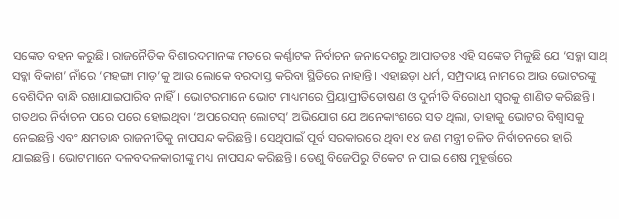ସଙ୍କେତ ବହନ କରୁଛି। ରାଜନୈତିକ ବିଶାରଦମାନଙ୍କ ମତରେ କର୍ଣ୍ଣାଟକ ନିର୍ବାଚନ ଜନାଦେଶରୁ ଆପାତତଃ ଏହି ସଙ୍କେତ ମିଳୁଛି ଯେ ‘ସବ୍କା ସାଥ୍ ସବ୍କା ବିକାଶ’ ନାଁରେ ‘ମହଙ୍ଗା ମାଡ଼’କୁ ଆଉ ଲୋକେ ବରଦାସ୍ତ କରିବା ସ୍ଥିତିରେ ନାହାନ୍ତି। ଏହାଛଡ଼ା ଧର୍ମ, ସମ୍ପ୍ରଦାୟ ନାମରେ ଆଉ ଭୋଟରଙ୍କୁ ବେଶିଦିନ ବାନ୍ଧି ରଖାଯାଇପାରିବ ନାହିଁ। ଭୋଟରମାନେ ଭୋଟ ମାଧ୍ୟମରେ ପ୍ରିୟାପ୍ରୀତିତୋଷଣ ଓ ଦୁର୍ନୀତି ବିରୋଧୀ ସ୍ୱରକୁ ଶାଣିତ କରିଛନ୍ତି। ଗତଥର ନିର୍ବାଚନ ପରେ ପରେ ହୋଇଥିବା ‘ଅପରେସନ୍ ଲୋଟସ୍’ ଅଭିଯୋଗ ଯେ ଅନେକାଂଶରେ ସତ ଥିଲା, ତାହାକୁ ଭୋଟର ବିଶ୍ୱାସକୁ ନେଇଛନ୍ତି ଏବଂ କ୍ଷମତାନ୍ଧ ରାଜନୀତିକୁ ନାପସନ୍ଦ କରିଛନ୍ତି। ସେଥିପାଇଁ ପୂର୍ବ ସରକାରରେ ଥିବା ୧୪ ଜଣ ମନ୍ତ୍ରୀ ଚଳିତ ନିର୍ବାଚନରେ ହାରି ଯାଇଛନ୍ତି। ଭୋଟମାନେ ଦଳବଦଳକାରୀଙ୍କୁ ମଧ୍ୟ ନାପସନ୍ଦ କରିଛନ୍ତି। ତେଣୁ ବିଜେପିରୁ ଟିକେଟ ନ ପାଇ ଶେଷ ମୁହୂର୍ତ୍ତରେ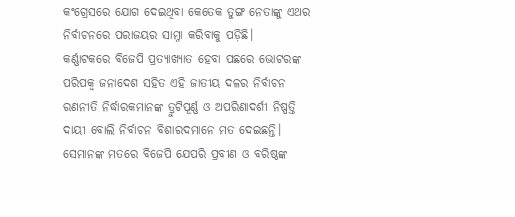କଂଗ୍ରେସରେ ଯୋଗ ଦେଇଥିବା କେତେକ ତୁଙ୍ଗ ନେତାଙ୍କୁ ଏଥର ନିର୍ବାଚନରେ ପରାଜୟର ସାମ୍ନା କରିବାକୁ ପଡ଼ିଛି।
କର୍ଣ୍ଣାଟକରେ ବିଜେପି ପ୍ରତ୍ୟାଖ୍ୟାତ ହେବା ପଛରେ ଭୋଟରଙ୍କ ପରିପକ୍ୱ ଜନାଦେଶ ସହିତ ଏହି ଜାତୀୟ ଦଳର ନିର୍ବାଚନ ରଣନୀତି ନିର୍ଦ୍ଧାରକମାନଙ୍କ ତ୍ରୁଟିପୂର୍ଣ୍ଣ ଓ ଅପରିଣାଦର୍ଶୀ ନିଷ୍ପତ୍ତି ଦାୟୀ ବୋଲି ନିର୍ବାଚନ ବିଶାରଦମାନେ ମତ ଦେଇଛନ୍ତି। ସେମାନଙ୍କ ମତରେ ବିଜେପି ଯେପରି ପ୍ରବୀଣ ଓ ବରିଷ୍ଠଙ୍କ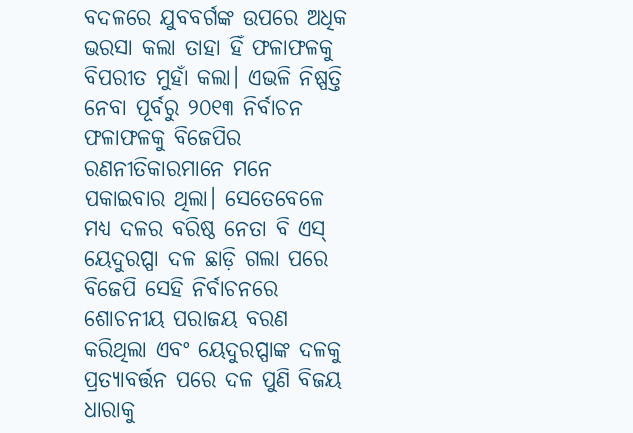ବଦଳରେ ଯୁବବର୍ଗଙ୍କ ଉପରେ ଅଧିକ ଭରସା କଲା ତାହା ହିଁ ଫଳାଫଳକୁ ବିପରୀତ ମୁହାଁ କଲା। ଏଭଳି ନିଷ୍ପତ୍ତି ନେବା ପୂର୍ବରୁ ୨୦୧୩ ନିର୍ବାଚନ ଫଳାଫଳକୁ ବିଜେପିର ରଣନୀତିକାରମାନେ ମନେ ପକାଇବାର ଥିଲା। ସେତେବେଳେ ମଧ୍ୟ ଦଳର ବରିଷ୍ଠ ନେତା ବି ଏସ୍ ୟେଦୁରପ୍ପା ଦଳ ଛାଡ଼ି ଗଲା ପରେ ବିଜେପି ସେହି ନିର୍ବାଚନରେ ଶୋଚନୀୟ ପରାଜୟ ବରଣ କରିଥିଲା ଏବଂ ୟେଦୁରପ୍ପାଙ୍କ ଦଳକୁ ପ୍ରତ୍ୟାବର୍ତ୍ତନ ପରେ ଦଳ ପୁଣି ବିଜୟ ଧାରାକୁ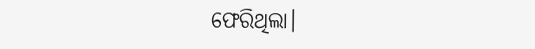ଫେରିଥିଲା।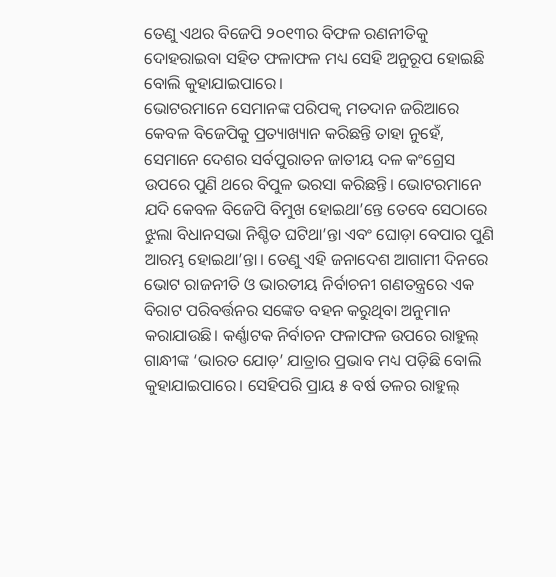ତେଣୁ ଏଥର ବିଜେପି ୨୦୧୩ର ବିଫଳ ରଣନୀତିକୁ ଦୋହରାଇବା ସହିତ ଫଳାଫଳ ମଧ୍ୟ ସେହି ଅନୁରୂପ ହୋଇଛି ବୋଲି କୁହାଯାଇପାରେ।
ଭୋଟରମାନେ ସେମାନଙ୍କ ପରିପକ୍ୱ ମତଦାନ ଜରିଆରେ କେବଳ ବିଜେପିକୁ ପ୍ରତ୍ୟାଖ୍ୟାନ କରିଛନ୍ତି ତାହା ନୁହେଁ, ସେମାନେ ଦେଶର ସର୍ବପୁରାତନ ଜାତୀୟ ଦଳ କଂଗ୍ରେସ ଉପରେ ପୁଣି ଥରେ ବିପୁଳ ଭରସା କରିଛନ୍ତି। ଭୋଟରମାନେ ଯଦି କେବଳ ବିଜେପି ବିମୁଖ ହୋଇଥା’ନ୍ତେ ତେବେ ସେଠାରେ ଝୁଲା ବିଧାନସଭା ନିଶ୍ଚିତ ଘଟିଥା’ନ୍ତା ଏବଂ ଘୋଡ଼ା ବେପାର ପୁଣି ଆରମ୍ଭ ହୋଇଥା’ନ୍ତା। ତେଣୁ ଏହି ଜନାଦେଶ ଆଗାମୀ ଦିନରେ ଭୋଟ ରାଜନୀତି ଓ ଭାରତୀୟ ନିର୍ବାଚନୀ ଗଣତନ୍ତ୍ରରେ ଏକ ବିରାଟ ପରିବର୍ତ୍ତନର ସଙ୍କେତ ବହନ କରୁଥିବା ଅନୁମାନ କରାଯାଉଛି। କର୍ଣ୍ଣାଟକ ନିର୍ବାଚନ ଫଳାଫଳ ଉପରେ ରାହୁଲ୍ ଗାନ୍ଧୀଙ୍କ ‘ଭାରତ ଯୋଡ଼’ ଯାତ୍ରାର ପ୍ରଭାବ ମଧ୍ୟ ପଡ଼ିଛି ବୋଲି କୁହାଯାଇପାରେ। ସେହିପରି ପ୍ରାୟ ୫ ବର୍ଷ ତଳର ରାହୁଲ୍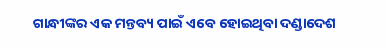ଗାନ୍ଧୀଙ୍କର ଏକ ମନ୍ତବ୍ୟ ପାଇଁ ଏବେ ହୋଇଥିବା ଦଣ୍ଡାଦେଶ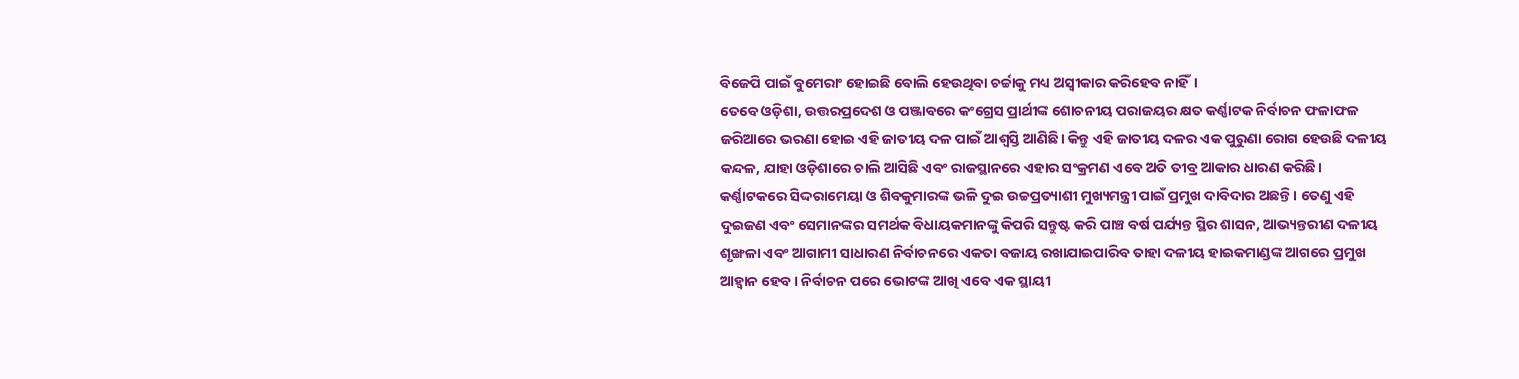ବିଜେପି ପାଇଁ ବୁମେରାଂ ହୋଇଛି ବୋଲି ହେଉଥିବା ଚର୍ଚ୍ଚାକୁ ମଧ୍ୟ ଅସ୍ୱୀକାର କରିହେବ ନାହିଁ।
ତେବେ ଓଡ଼ିଶା, ଉତ୍ତରପ୍ରଦେଶ ଓ ପଞ୍ଜାବରେ କଂଗ୍ରେସ ପ୍ରାର୍ଥୀଙ୍କ ଶୋଚନୀୟ ପରାଜୟର କ୍ଷତ କର୍ଣ୍ଣାଟକ ନିର୍ବାଚନ ଫଳାଫଳ ଜରିଆରେ ଭରଣା ହୋଇ ଏହି ଜାତୀୟ ଦଳ ପାଇଁ ଆଶ୍ୱସ୍ତି ଆଣିଛି। କିନ୍ତୁ ଏହି ଜାତୀୟ ଦଳର ଏକ ପୁରୁଣା ରୋଗ ହେଉଛି ଦଳୀୟ କନ୍ଦଳ, ଯାହା ଓଡ଼ିଶାରେ ଚାଲି ଆସିଛି ଏବଂ ରାଜସ୍ଥାନରେ ଏହାର ସଂକ୍ରମଣ ଏବେ ଅତି ତୀବ୍ର ଆକାର ଧାରଣ କରିଛି। କର୍ଣ୍ଣାଟକରେ ସିଦ୍ଦରାମେୟା ଓ ଶିବକୁମାରଙ୍କ ଭଳି ଦୁଇ ଉଚ୍ଚପ୍ରତ୍ୟାଶୀ ମୁଖ୍ୟମନ୍ତ୍ରୀ ପାଇଁ ପ୍ରମୁଖ ଦାବିଦାର ଅଛନ୍ତି। ତେଣୁ ଏହି ଦୁଇଜଣ ଏବଂ ସେମାନଙ୍କର ସମର୍ଥକ ବିଧାୟକମାନଙ୍କୁ କିପରି ସନ୍ତୁଷ୍ଟ କରି ପାଞ୍ଚ ବର୍ଷ ପର୍ଯ୍ୟନ୍ତ ସ୍ଥିର ଶାସନ, ଆଭ୍ୟନ୍ତରୀଣ ଦଳୀୟ ଶୃଙ୍ଖଳା ଏବଂ ଆଗାମୀ ସାଧାରଣ ନିର୍ବାଚନରେ ଏକତା ବଜାୟ ରଖାଯାଇପାରିବ ତାହା ଦଳୀୟ ହାଇକମାଣ୍ଡଙ୍କ ଆଗରେ ପ୍ରମୁଖ ଆହ୍ୱାନ ହେବ। ନିର୍ବାଚନ ପରେ ଭୋଟଙ୍କ ଆଖି ଏବେ ଏକ ସ୍ଥାୟୀ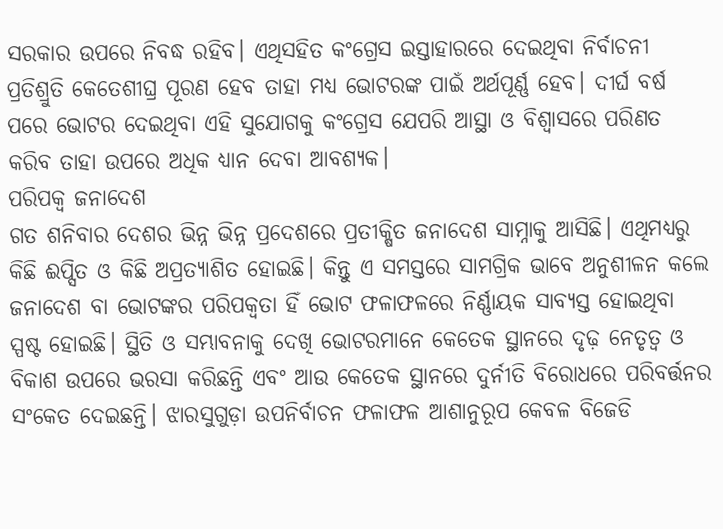ସରକାର ଉପରେ ନିବଦ୍ଧ ରହିବ। ଏଥିସହିତ କଂଗ୍ରେସ ଇସ୍ତାହାରରେ ଦେଇଥିବା ନିର୍ବାଚନୀ ପ୍ରତିଶ୍ରୁତି କେତେଶୀଘ୍ର ପୂରଣ ହେବ ତାହା ମଧ୍ୟ ଭୋଟରଙ୍କ ପାଇଁ ଅର୍ଥପୂର୍ଣ୍ଣ ହେବ। ଦୀର୍ଘ ବର୍ଷ ପରେ ଭୋଟର ଦେଇଥିବା ଏହି ସୁଯୋଗକୁ କଂଗ୍ରେସ ଯେପରି ଆସ୍ଥା ଓ ବିଶ୍ୱାସରେ ପରିଣତ କରିବ ତାହା ଉପରେ ଅଧିକ ଧ୍ୟାନ ଦେବା ଆବଶ୍ୟକ।
ପରିପକ୍ଵ ଜନାଦେଶ
ଗତ ଶନିବାର ଦେଶର ଭିନ୍ନ ଭିନ୍ନ ପ୍ରଦେଶରେ ପ୍ରତୀକ୍ଷିତ ଜନାଦେଶ ସାମ୍ନାକୁ ଆସିଛି। ଏଥିମଧ୍ୟରୁ କିଛି ଈପ୍ସିତ ଓ କିଛି ଅପ୍ରତ୍ୟାଶିତ ହୋଇଛି। କିନ୍ତୁ ଏ ସମସ୍ତରେ ସାମଗ୍ରିକ ଭାବେ ଅନୁଶୀଳନ କଲେ ଜନାଦେଶ ବା ଭୋଟଙ୍କର ପରିପକ୍ୱତା ହିଁ ଭୋଟ ଫଳାଫଳରେ ନିର୍ଣ୍ଣାୟକ ସାବ୍ୟସ୍ତ ହୋଇଥିବା ସ୍ପଷ୍ଟ ହୋଇଛି। ସ୍ଥିତି ଓ ସମ୍ଭାବନାକୁ ଦେଖି ଭୋଟରମାନେ କେତେକ ସ୍ଥାନରେ ଦୃଢ଼ ନେତୃତ୍ୱ ଓ ବିକାଶ ଉପରେ ଭରସା କରିଛନ୍ତି ଏବଂ ଆଉ କେତେକ ସ୍ଥାନରେ ଦୁର୍ନୀତି ବିରୋଧରେ ପରିବର୍ତ୍ତନର ସଂକେତ ଦେଇଛନ୍ତି। ଝାରସୁଗୁଡ଼ା ଉପନିର୍ବାଚନ ଫଳାଫଳ ଆଶାନୁରୂପ କେବଳ ବିଜେଡି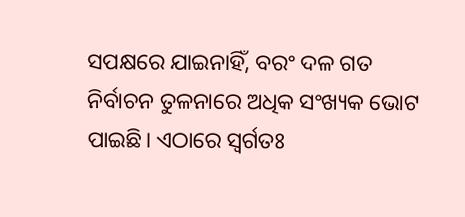ସପକ୍ଷରେ ଯାଇନାହିଁ, ବରଂ ଦଳ ଗତ ନିର୍ବାଚନ ତୁଳନାରେ ଅଧିକ ସଂଖ୍ୟକ ଭୋଟ ପାଇଛି। ଏଠାରେ ସ୍ୱର୍ଗତଃ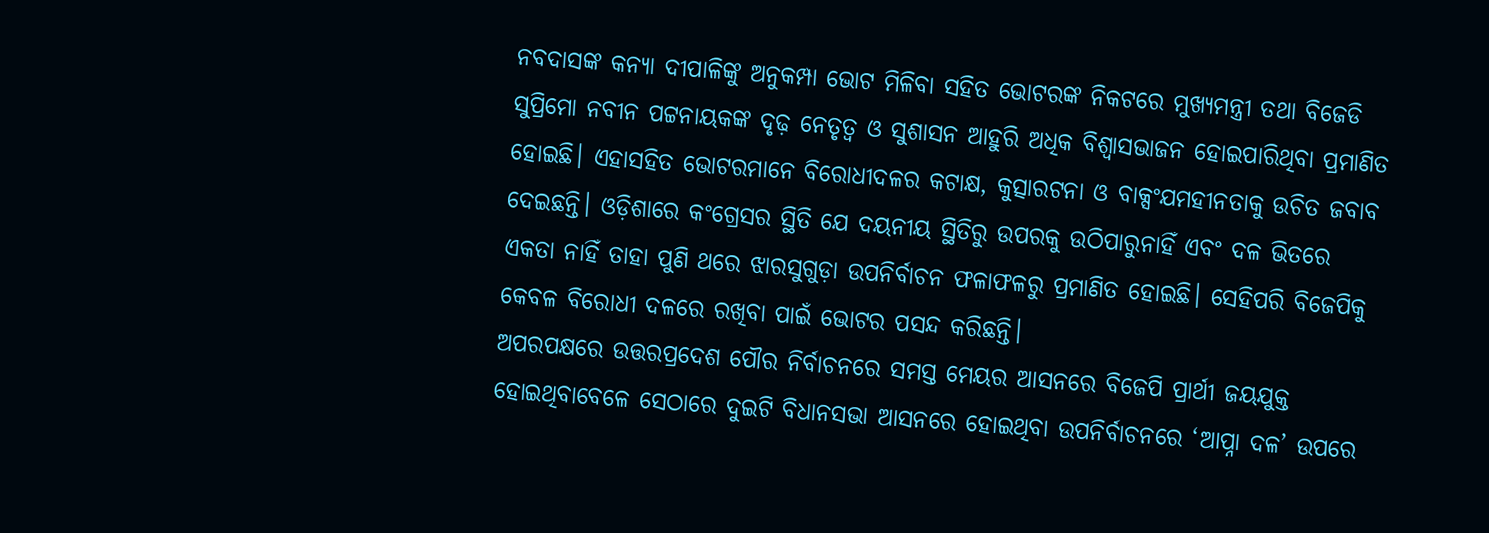ନବଦାସଙ୍କ କନ୍ୟା ଦୀପାଳିଙ୍କୁ ଅନୁକମ୍ପା ଭୋଟ ମିଳିବା ସହିତ ଭୋଟରଙ୍କ ନିକଟରେ ମୁଖ୍ୟମନ୍ତ୍ରୀ ତଥା ବିଜେଡି ସୁପ୍ରିମୋ ନବୀନ ପଟ୍ଟନାୟକଙ୍କ ଦୃଢ଼ ନେତୃତ୍ୱ ଓ ସୁଶାସନ ଆହୁରି ଅଧିକ ବିଶ୍ୱାସଭାଜନ ହୋଇପାରିଥିବା ପ୍ରମାଣିତ ହୋଇଛି। ଏହାସହିତ ଭୋଟରମାନେ ବିରୋଧୀଦଳର କଟାକ୍ଷ, କୁତ୍ସାରଟନା ଓ ବାକ୍ସଂଯମହୀନତାକୁ ଉଚିତ ଜବାବ ଦେଇଛନ୍ତି। ଓଡ଼ିଶାରେ କଂଗ୍ରେସର ସ୍ଥିତି ଯେ ଦୟନୀୟ ସ୍ଥିତିରୁ ଉପରକୁ ଉଠିପାରୁନାହିଁ ଏବଂ ଦଳ ଭିତରେ ଏକତା ନାହିଁ ତାହା ପୁଣି ଥରେ ଝାରସୁଗୁଡ଼ା ଉପନିର୍ବାଚନ ଫଳାଫଳରୁ ପ୍ରମାଣିତ ହୋଇଛି। ସେହିପରି ବିଜେପିକୁ କେବଳ ବିରୋଧୀ ଦଳରେ ରଖିବା ପାଇଁ ଭୋଟର ପସନ୍ଦ କରିଛନ୍ତି।
ଅପରପକ୍ଷରେ ଉତ୍ତରପ୍ରଦେଶ ପୌର ନିର୍ବାଚନରେ ସମସ୍ତ ମେୟର ଆସନରେ ବିଜେପି ପ୍ରାର୍ଥୀ ଜୟଯୁକ୍ତ ହୋଇଥିବାବେଳେ ସେଠାରେ ଦୁଇଟି ବିଧାନସଭା ଆସନରେ ହୋଇଥିବା ଉପନିର୍ବାଚନରେ ‘ଆପ୍ନା ଦଳ’ ଉପରେ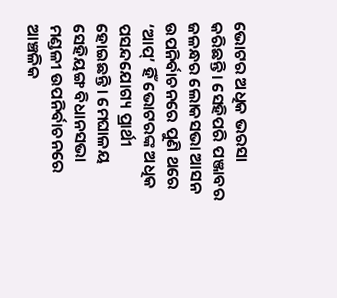ଭୋଟର ଅଧିକ ଭରସା କରିଛନ୍ତି। ସେହିପରି ପଞ୍ଜାବର ଜଳନ୍ଧର ଲୋକସଭା ଆସନ ଉପନିର୍ବାଚନରେ ପୁଣି ଥରେ ‘ଆପ୍’ ହିଁ ଭୋଟରଙ୍କ ଅଧିକ ପସନ୍ଦଯୋଗ୍ୟ ପ୍ରାର୍ଥୀ ହୋଇଛନ୍ତି। ମେଘାଳୟ ସେହିୟଙ୍ଗ ବିଧାନସଭା ମଣ୍ଡଳୀ ଉପନିର୍ବାଚନରେ ଆଞ୍ଚଳିକ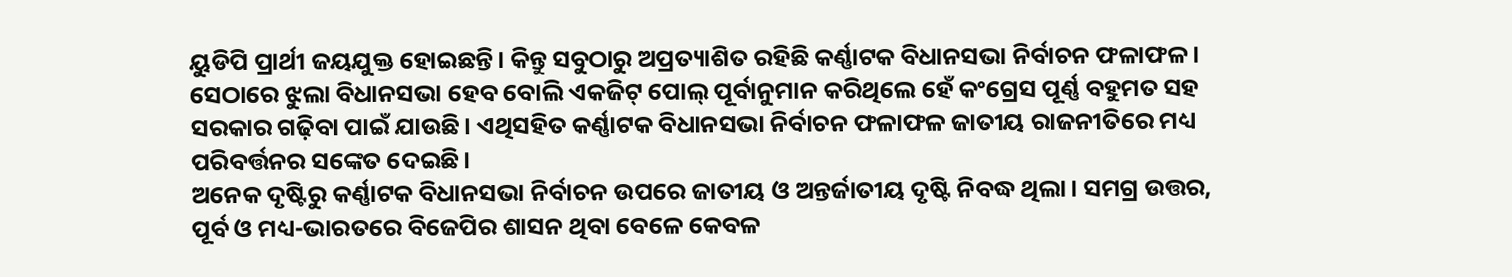ୟୁଡିପି ପ୍ରାର୍ଥୀ ଜୟଯୁକ୍ତ ହୋଇଛନ୍ତି। କିନ୍ତୁ ସବୁଠାରୁ ଅପ୍ରତ୍ୟାଶିତ ରହିଛି କର୍ଣ୍ଣାଟକ ବିଧାନସଭା ନିର୍ବାଚନ ଫଳାଫଳ। ସେଠାରେ ଝୁଲା ବିଧାନସଭା ହେବ ବୋଲି ଏକଜିଟ୍ ପୋଲ୍ ପୂର୍ବାନୁମାନ କରିଥିଲେ ହେଁ କଂଗ୍ରେସ ପୂର୍ଣ୍ଣ ବହୁମତ ସହ ସରକାର ଗଢ଼ିବା ପାଇଁ ଯାଉଛି। ଏଥିସହିତ କର୍ଣ୍ଣାଟକ ବିଧାନସଭା ନିର୍ବାଚନ ଫଳାଫଳ ଜାତୀୟ ରାଜନୀତିରେ ମଧ୍ୟ ପରିବର୍ତ୍ତନର ସଙ୍କେତ ଦେଇଛି।
ଅନେକ ଦୃଷ୍ଟିରୁ କର୍ଣ୍ଣାଟକ ବିଧାନସଭା ନିର୍ବାଚନ ଉପରେ ଜାତୀୟ ଓ ଅନ୍ତର୍ଜାତୀୟ ଦୃଷ୍ଟି ନିବଦ୍ଧ ଥିଲା। ସମଗ୍ର ଉତ୍ତର, ପୂର୍ବ ଓ ମଧ୍ୟ-ଭାରତରେ ବିଜେପିର ଶାସନ ଥିବା ବେଳେ କେବଳ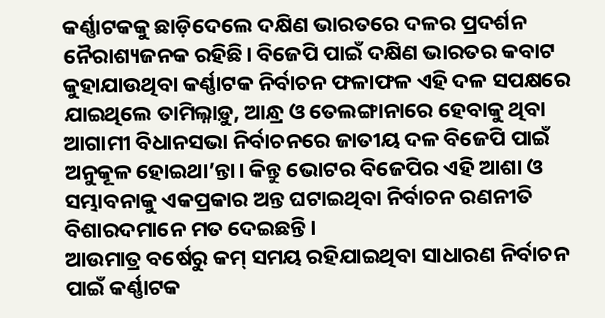କର୍ଣ୍ଣାଟକକୁ ଛାଡ଼ିଦେଲେ ଦକ୍ଷିଣ ଭାରତରେ ଦଳର ପ୍ରଦର୍ଶନ ନୈରାଶ୍ୟଜନକ ରହିଛି। ବିଜେପି ପାଇଁ ଦକ୍ଷିଣ ଭାରତର କବାଟ କୁହାଯାଉଥିବା କର୍ଣ୍ଣାଟକ ନିର୍ବାଚନ ଫଳାଫଳ ଏହି ଦଳ ସପକ୍ଷରେ ଯାଇଥିଲେ ତାମିଲ୍ନାଡ଼ୁ, ଆନ୍ଧ୍ର ଓ ତେଲଙ୍ଗାନାରେ ହେବାକୁ ଥିବା ଆଗାମୀ ବିଧାନସଭା ନିର୍ବାଚନରେ ଜାତୀୟ ଦଳ ବିଜେପି ପାଇଁ ଅନୁକୂଳ ହୋଇଥା’ନ୍ତା। କିନ୍ତୁ ଭୋଟର ବିଜେପିର ଏହି ଆଶା ଓ ସମ୍ଭାବନାକୁ ଏକପ୍ରକାର ଅନ୍ତ ଘଟାଇଥିବା ନିର୍ବାଚନ ରଣନୀତି ବିଶାରଦମାନେ ମତ ଦେଇଛନ୍ତି।
ଆଉମାତ୍ର ବର୍ଷେରୁ କମ୍ ସମୟ ରହିଯାଇଥିବା ସାଧାରଣ ନିର୍ବାଚନ ପାଇଁ କର୍ଣ୍ଣାଟକ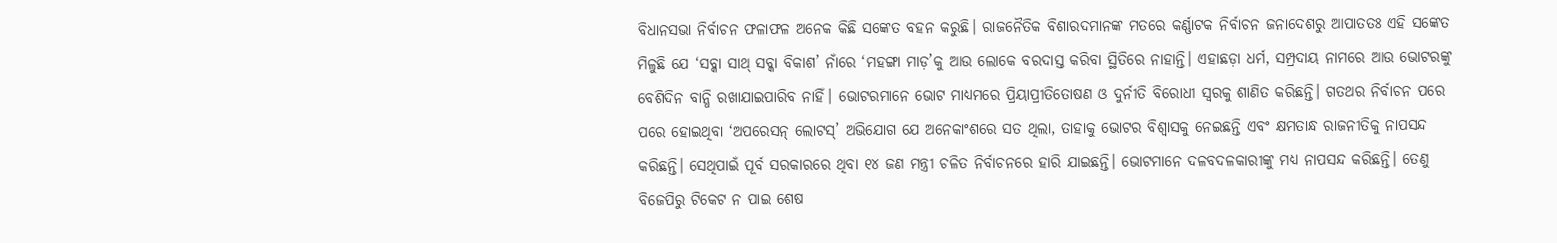ବିଧାନସଭା ନିର୍ବାଚନ ଫଳାଫଳ ଅନେକ କିଛି ସଙ୍କେତ ବହନ କରୁଛି। ରାଜନୈତିକ ବିଶାରଦମାନଙ୍କ ମତରେ କର୍ଣ୍ଣାଟକ ନିର୍ବାଚନ ଜନାଦେଶରୁ ଆପାତତଃ ଏହି ସଙ୍କେତ ମିଳୁଛି ଯେ ‘ସବ୍କା ସାଥ୍ ସବ୍କା ବିକାଶ’ ନାଁରେ ‘ମହଙ୍ଗା ମାଡ଼’କୁ ଆଉ ଲୋକେ ବରଦାସ୍ତ କରିବା ସ୍ଥିତିରେ ନାହାନ୍ତି। ଏହାଛଡ଼ା ଧର୍ମ, ସମ୍ପ୍ରଦାୟ ନାମରେ ଆଉ ଭୋଟରଙ୍କୁ ବେଶିଦିନ ବାନ୍ଧି ରଖାଯାଇପାରିବ ନାହିଁ। ଭୋଟରମାନେ ଭୋଟ ମାଧ୍ୟମରେ ପ୍ରିୟାପ୍ରୀତିତୋଷଣ ଓ ଦୁର୍ନୀତି ବିରୋଧୀ ସ୍ୱରକୁ ଶାଣିତ କରିଛନ୍ତି। ଗତଥର ନିର୍ବାଚନ ପରେ ପରେ ହୋଇଥିବା ‘ଅପରେସନ୍ ଲୋଟସ୍’ ଅଭିଯୋଗ ଯେ ଅନେକାଂଶରେ ସତ ଥିଲା, ତାହାକୁ ଭୋଟର ବିଶ୍ୱାସକୁ ନେଇଛନ୍ତି ଏବଂ କ୍ଷମତାନ୍ଧ ରାଜନୀତିକୁ ନାପସନ୍ଦ କରିଛନ୍ତି। ସେଥିପାଇଁ ପୂର୍ବ ସରକାରରେ ଥିବା ୧୪ ଜଣ ମନ୍ତ୍ରୀ ଚଳିତ ନିର୍ବାଚନରେ ହାରି ଯାଇଛନ୍ତି। ଭୋଟମାନେ ଦଳବଦଳକାରୀଙ୍କୁ ମଧ୍ୟ ନାପସନ୍ଦ କରିଛନ୍ତି। ତେଣୁ ବିଜେପିରୁ ଟିକେଟ ନ ପାଇ ଶେଷ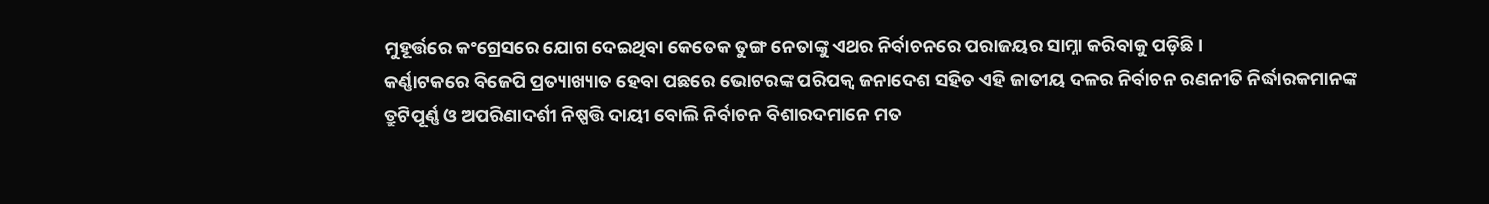ମୁହୂର୍ତ୍ତରେ କଂଗ୍ରେସରେ ଯୋଗ ଦେଇଥିବା କେତେକ ତୁଙ୍ଗ ନେତାଙ୍କୁ ଏଥର ନିର୍ବାଚନରେ ପରାଜୟର ସାମ୍ନା କରିବାକୁ ପଡ଼ିଛି।
କର୍ଣ୍ଣାଟକରେ ବିଜେପି ପ୍ରତ୍ୟାଖ୍ୟାତ ହେବା ପଛରେ ଭୋଟରଙ୍କ ପରିପକ୍ୱ ଜନାଦେଶ ସହିତ ଏହି ଜାତୀୟ ଦଳର ନିର୍ବାଚନ ରଣନୀତି ନିର୍ଦ୍ଧାରକମାନଙ୍କ ତ୍ରୁଟିପୂର୍ଣ୍ଣ ଓ ଅପରିଣାଦର୍ଶୀ ନିଷ୍ପତ୍ତି ଦାୟୀ ବୋଲି ନିର୍ବାଚନ ବିଶାରଦମାନେ ମତ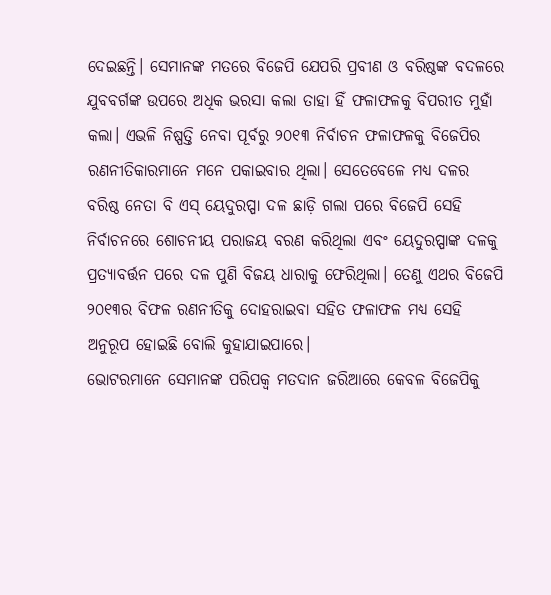ଦେଇଛନ୍ତି। ସେମାନଙ୍କ ମତରେ ବିଜେପି ଯେପରି ପ୍ରବୀଣ ଓ ବରିଷ୍ଠଙ୍କ ବଦଳରେ ଯୁବବର୍ଗଙ୍କ ଉପରେ ଅଧିକ ଭରସା କଲା ତାହା ହିଁ ଫଳାଫଳକୁ ବିପରୀତ ମୁହାଁ କଲା। ଏଭଳି ନିଷ୍ପତ୍ତି ନେବା ପୂର୍ବରୁ ୨୦୧୩ ନିର୍ବାଚନ ଫଳାଫଳକୁ ବିଜେପିର ରଣନୀତିକାରମାନେ ମନେ ପକାଇବାର ଥିଲା। ସେତେବେଳେ ମଧ୍ୟ ଦଳର ବରିଷ୍ଠ ନେତା ବି ଏସ୍ ୟେଦୁରପ୍ପା ଦଳ ଛାଡ଼ି ଗଲା ପରେ ବିଜେପି ସେହି ନିର୍ବାଚନରେ ଶୋଚନୀୟ ପରାଜୟ ବରଣ କରିଥିଲା ଏବଂ ୟେଦୁରପ୍ପାଙ୍କ ଦଳକୁ ପ୍ରତ୍ୟାବର୍ତ୍ତନ ପରେ ଦଳ ପୁଣି ବିଜୟ ଧାରାକୁ ଫେରିଥିଲା। ତେଣୁ ଏଥର ବିଜେପି ୨୦୧୩ର ବିଫଳ ରଣନୀତିକୁ ଦୋହରାଇବା ସହିତ ଫଳାଫଳ ମଧ୍ୟ ସେହି ଅନୁରୂପ ହୋଇଛି ବୋଲି କୁହାଯାଇପାରେ।
ଭୋଟରମାନେ ସେମାନଙ୍କ ପରିପକ୍ୱ ମତଦାନ ଜରିଆରେ କେବଳ ବିଜେପିକୁ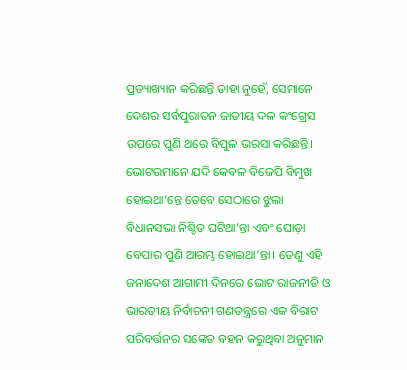ପ୍ରତ୍ୟାଖ୍ୟାନ କରିଛନ୍ତି ତାହା ନୁହେଁ, ସେମାନେ ଦେଶର ସର୍ବପୁରାତନ ଜାତୀୟ ଦଳ କଂଗ୍ରେସ ଉପରେ ପୁଣି ଥରେ ବିପୁଳ ଭରସା କରିଛନ୍ତି। ଭୋଟରମାନେ ଯଦି କେବଳ ବିଜେପି ବିମୁଖ ହୋଇଥା’ନ୍ତେ ତେବେ ସେଠାରେ ଝୁଲା ବିଧାନସଭା ନିଶ୍ଚିତ ଘଟିଥା’ନ୍ତା ଏବଂ ଘୋଡ଼ା ବେପାର ପୁଣି ଆରମ୍ଭ ହୋଇଥା’ନ୍ତା। ତେଣୁ ଏହି ଜନାଦେଶ ଆଗାମୀ ଦିନରେ ଭୋଟ ରାଜନୀତି ଓ ଭାରତୀୟ ନିର୍ବାଚନୀ ଗଣତନ୍ତ୍ରରେ ଏକ ବିରାଟ ପରିବର୍ତ୍ତନର ସଙ୍କେତ ବହନ କରୁଥିବା ଅନୁମାନ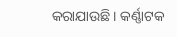କରାଯାଉଛି। କର୍ଣ୍ଣାଟକ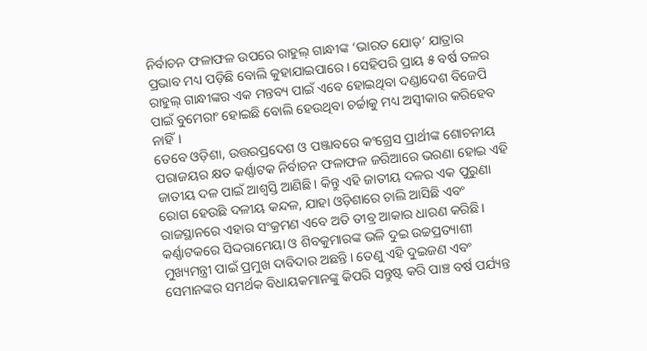ନିର୍ବାଚନ ଫଳାଫଳ ଉପରେ ରାହୁଲ୍ ଗାନ୍ଧୀଙ୍କ ‘ଭାରତ ଯୋଡ଼’ ଯାତ୍ରାର ପ୍ରଭାବ ମଧ୍ୟ ପଡ଼ିଛି ବୋଲି କୁହାଯାଇପାରେ। ସେହିପରି ପ୍ରାୟ ୫ ବର୍ଷ ତଳର ରାହୁଲ୍ ଗାନ୍ଧୀଙ୍କର ଏକ ମନ୍ତବ୍ୟ ପାଇଁ ଏବେ ହୋଇଥିବା ଦଣ୍ଡାଦେଶ ବିଜେପି ପାଇଁ ବୁମେରାଂ ହୋଇଛି ବୋଲି ହେଉଥିବା ଚର୍ଚ୍ଚାକୁ ମଧ୍ୟ ଅସ୍ୱୀକାର କରିହେବ ନାହିଁ।
ତେବେ ଓଡ଼ିଶା, ଉତ୍ତରପ୍ରଦେଶ ଓ ପଞ୍ଜାବରେ କଂଗ୍ରେସ ପ୍ରାର୍ଥୀଙ୍କ ଶୋଚନୀୟ ପରାଜୟର କ୍ଷତ କର୍ଣ୍ଣାଟକ ନିର୍ବାଚନ ଫଳାଫଳ ଜରିଆରେ ଭରଣା ହୋଇ ଏହି ଜାତୀୟ ଦଳ ପାଇଁ ଆଶ୍ୱସ୍ତି ଆଣିଛି। କିନ୍ତୁ ଏହି ଜାତୀୟ ଦଳର ଏକ ପୁରୁଣା ରୋଗ ହେଉଛି ଦଳୀୟ କନ୍ଦଳ, ଯାହା ଓଡ଼ିଶାରେ ଚାଲି ଆସିଛି ଏବଂ ରାଜସ୍ଥାନରେ ଏହାର ସଂକ୍ରମଣ ଏବେ ଅତି ତୀବ୍ର ଆକାର ଧାରଣ କରିଛି। କର୍ଣ୍ଣାଟକରେ ସିଦ୍ଦରାମେୟା ଓ ଶିବକୁମାରଙ୍କ ଭଳି ଦୁଇ ଉଚ୍ଚପ୍ରତ୍ୟାଶୀ ମୁଖ୍ୟମନ୍ତ୍ରୀ ପାଇଁ ପ୍ରମୁଖ ଦାବିଦାର ଅଛନ୍ତି। ତେଣୁ ଏହି ଦୁଇଜଣ ଏବଂ ସେମାନଙ୍କର ସମର୍ଥକ ବିଧାୟକମାନଙ୍କୁ କିପରି ସନ୍ତୁଷ୍ଟ କରି ପାଞ୍ଚ ବର୍ଷ ପର୍ଯ୍ୟନ୍ତ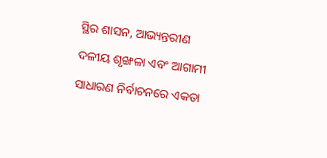ସ୍ଥିର ଶାସନ, ଆଭ୍ୟନ୍ତରୀଣ ଦଳୀୟ ଶୃଙ୍ଖଳା ଏବଂ ଆଗାମୀ ସାଧାରଣ ନିର୍ବାଚନରେ ଏକତା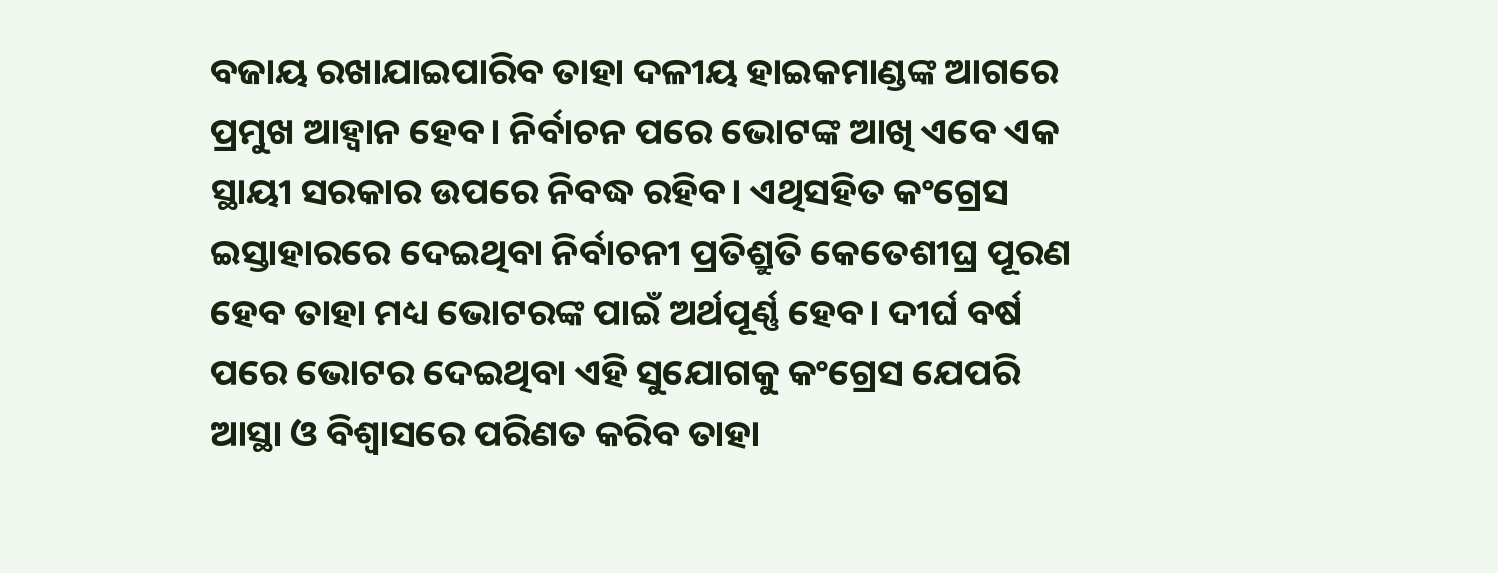ବଜାୟ ରଖାଯାଇପାରିବ ତାହା ଦଳୀୟ ହାଇକମାଣ୍ଡଙ୍କ ଆଗରେ ପ୍ରମୁଖ ଆହ୍ୱାନ ହେବ। ନିର୍ବାଚନ ପରେ ଭୋଟଙ୍କ ଆଖି ଏବେ ଏକ ସ୍ଥାୟୀ ସରକାର ଉପରେ ନିବଦ୍ଧ ରହିବ। ଏଥିସହିତ କଂଗ୍ରେସ ଇସ୍ତାହାରରେ ଦେଇଥିବା ନିର୍ବାଚନୀ ପ୍ରତିଶ୍ରୁତି କେତେଶୀଘ୍ର ପୂରଣ ହେବ ତାହା ମଧ୍ୟ ଭୋଟରଙ୍କ ପାଇଁ ଅର୍ଥପୂର୍ଣ୍ଣ ହେବ। ଦୀର୍ଘ ବର୍ଷ ପରେ ଭୋଟର ଦେଇଥିବା ଏହି ସୁଯୋଗକୁ କଂଗ୍ରେସ ଯେପରି ଆସ୍ଥା ଓ ବିଶ୍ୱାସରେ ପରିଣତ କରିବ ତାହା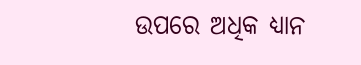ଉପରେ ଅଧିକ ଧ୍ୟାନ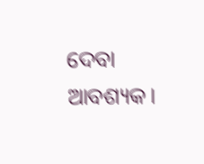ଦେବା ଆବଶ୍ୟକ।